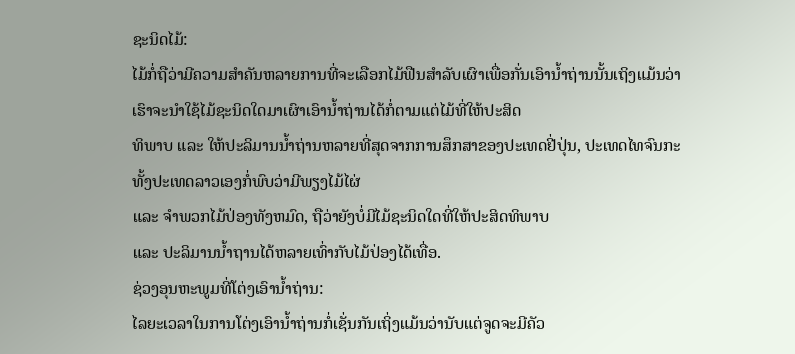ຊະນິດໄມ້:
ໄມ້ກໍ່ຖືວ່າມີຄວາມສຳຄັນຫລາຍການທີ່ຈະເລືອກໄມ້ຟືນສຳລັບເຜົາເພື່ອກັ່ນເອົານ້ຳຖ່ານນັ້ນເຖິງແມ້ນວ່າເຮົາຈະນຳໃຊ້ໄມ້ຊະນິດໃດມາເຜົາເອົານ້ຳຖ່ານໄດ້ກໍ່ຕາມແຕ່ໄມ້ທີ່ໃຫ້ປະສິດ
ທິພາບ ແລະ ໃຫ້ປະລິມານນ້ຳຖ່ານຫລາຍທີ່ສຸດຈາກການສຶກສາຂອງປະເທດຢີ່ປຸ່ນ, ປະເທດໄທຈົນກະທັ້ງປະເທດລາວເອງກໍ່ພົບວ່າມີພຽງໄມ້ໄຜ່
ແລະ ຈຳພວກໄມ້ປ່ອງທັງຫມົດ, ຖືວ່າຍັງບໍ່ມີໄມ້ຊະນິດໃດທີ່ໃຫ້ປະສິດທິພາບ
ແລະ ປະລິມານນ້ຳຖານໄດ້ຫລາຍເທົ່າກັບໄມ້ປ່ອງໄດ້ເທື່ອ.
ຊ່ວງອຸນຫະພູມທີ່ໂຕ່ງເອົານ້ຳຖ່ານ:
ໄລຍະເວລາໃນການໂຕ່ງເອົານ້ຳຖ່ານກໍ່ເຊັ່ນກັນເຖິ່ງແມ້ນວ່ານັບແຕ່ຈູດຈະມີຄັວ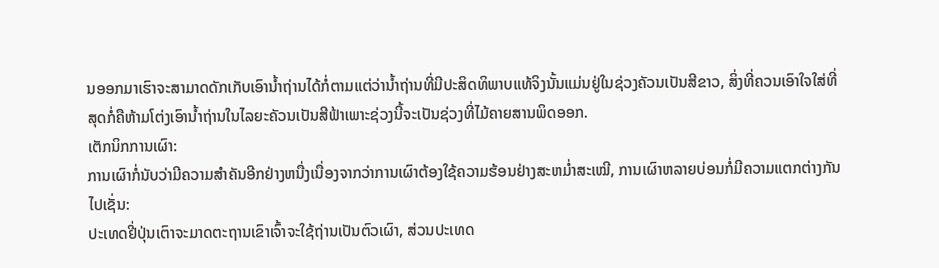ນອອກມາເຮົາຈະສາມາດດັກເກັບເອົານ້ຳຖ່ານໄດ້ກໍ່ຕາມແຕ່ວ່ານ້ຳຖ່ານທີ່ມີປະສິດທິພາບແທ້ຈິງນັ້ນແມ່ນຢູ່ໃນຊ່ວງຄັວນເປັນສີຂາວ, ສິ່ງທີ່ຄວນເອົາໃຈໃສ່ທີ່ສຸດກໍ່ຄືຫ້າມໂຕ່ງເອົານ້ຳຖ່ານໃນໄລຍະຄັວນເປັນສີຟ້າເພາະຊ່ວງນີ້ຈະເປັນຊ່ວງທີ່ໄມ້ຄາຍສານພິດອອກ.
ເຕັກນິກການເຜົາ:
ການເຜົາກໍ່ນັບວ່າມີຄວາມສຳຄັນອີກຢ່າງຫນື່ງເນື່ອງຈາກວ່າການເຜົາຕ້ອງໃຊ້ຄວາມຮ້ອນຢ່າງສະຫມ່ຳສະເໝີ, ການເຜົາຫລາຍບ່ອນກໍ່ມີຄວາມແຕກຕ່າງກັນໄປເຊັ່ນ:
ປະເທດຢີ່ປຸ່ນເຕົາຈະມາດຕະຖານເຂົາເຈົ້າຈະໃຊ້ຖ່ານເປັນຕົວເຜົາ, ສ່ວນປະເທດ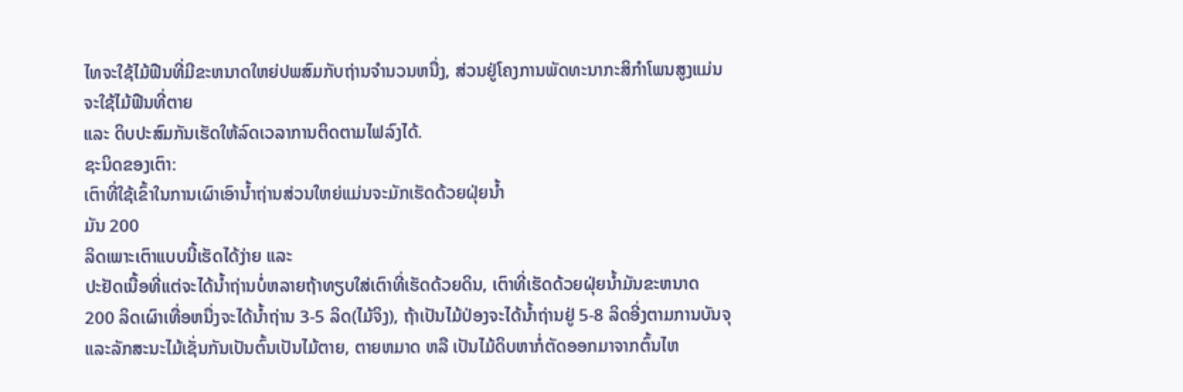ໄທຈະໃຊ້ໄມ້ຟືນທີ່ມີຂະຫນາດໃຫຍ່ປພສົມກັບຖ່ານຈຳນວນຫນື່ງ, ສ່ວນຢູ່ໂຄງການພັດທະນາກະສິກຳໂພນສູງແມ່ນຈະໃຊ້ໄມ້ຟືນທີ່ຕາຍ
ແລະ ດິບປະສົມກັນເຮັດໃຫ້ລົດເວລາການຕິດຕາມໄຟລົງໄດ້.
ຊະນິດຂອງເຕົາ:
ເຕົາທີ່ໃຊ້ເຂົ້າໃນການເຜົາເອົານ້ຳຖ່ານສ່ວນໃຫຍ່ແມ່ນຈະມັກເຮັດດ້ວຍຝຸ່ຍນ້ຳ
ມັນ 200
ລິດເພາະເຕົາແບບນີ້ເຮັດໄດ້ງ່າຍ ແລະ
ປະຢັດເນື້ອທີ່ແຕ່ຈະໄດ້ນ້ຳຖ່ານບໍ່ຫລາຍຖ້າທຽບໃສ່ເຕົາທີ່ເຮັດດ້ວຍດິນ, ເຕົາທີ່ເຮັດດ້ວຍຝຸ່ຍນ້ຳມັນຂະຫນາດ 200 ລິດເຜົາເທື່ອຫນື່ງຈະໄດ້ນ້ຳຖ່ານ 3-5 ລິດ(ໄມ້ຈິງ), ຖ້າເປັນໄມ້ປ່ອງຈະໄດ້ນ້ຳຖ່ານຢູ່ 5-8 ລິດອີ່ງຕາມການບັນຈຸ
ແລະລັກສະນະໄມ້ເຊັ່ນກັນເປັນຕົ້ນເປັນໄມ້ຕາຍ, ຕາຍຫມາດ ຫລື ເປັນໄມ້ດິບຫາກໍ່ຕັດອອກມາຈາກຕົ້ນໄຫ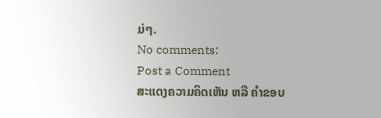ມ່ໆ.
No comments:
Post a Comment
ສະແດງຄວາມຄິດເຫັນ ຫລື ຄຳຂອບ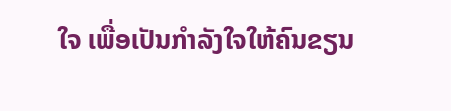ໃຈ ເພື່ອເປັນກຳລັງໃຈໃຫ້ຄົນຂຽນ